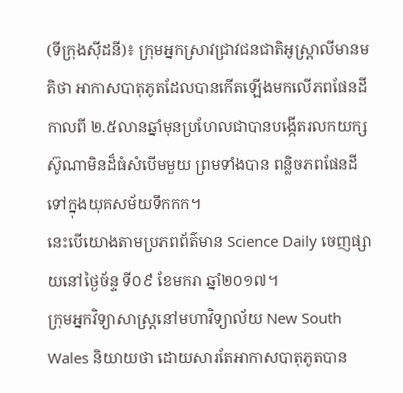(ទីក្រុងស៊ីដនី)៖ ក្រុមអ្នកស្រាវជ្រាវជនជាតិអូស្រ្តាលីមានមតិថា អាកាសបាតុភូតដែលបានកើតឡើងមកលើភពផែនដីកាលពី ២.៥លានឆ្នាំមុនប្រហែលជាបានបង្កើតរលកយក្សស៊ូណាមិនដ៏ធំសំបើមមួយ ព្រមទាំងបាន ពន្លិចភពផែនដីទៅក្នុងយុគសម័យទឹកកក។
នេះបើយោងតាមប្រភពព័ត៌មាន Science Daily ចេញផ្សាយនៅថ្ងៃច័ន្ទ ទី០៩ ខែមករា ឆ្នាំ២០១៧។
ក្រុមអ្នកវិទ្យាសាស្រ្តនៅមហាវិទ្យាល័យ New South Wales និយាយថា ដោយសារតែអាកាសបាតុភូតបាន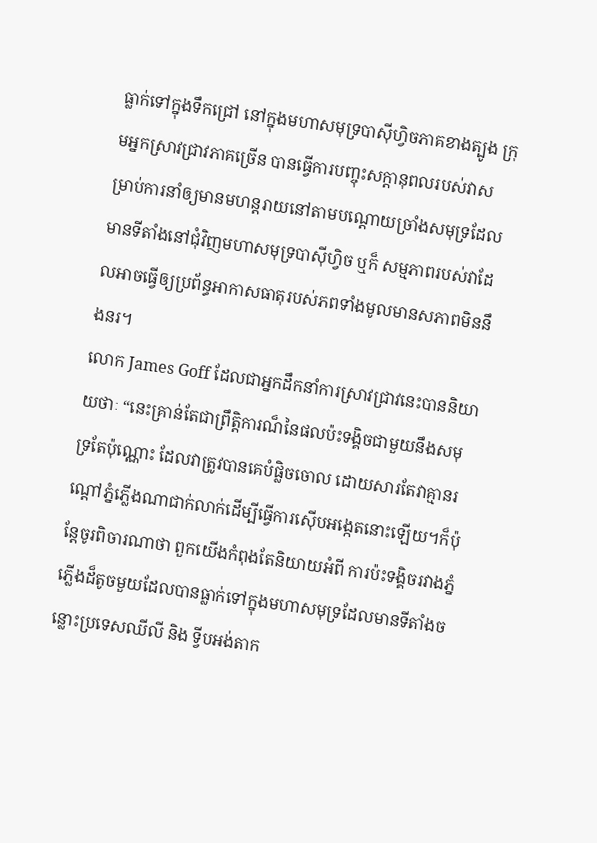ធ្លាក់ទៅក្នុងទឹកជ្រៅ នៅក្នុងមហាសមុទ្របាស៊ីហ្វិចភាគខាងត្បូង ក្រុមអ្នកស្រាវជ្រាវភាគច្រើន បានធ្វើការបញ្ចុះសក្តានុពលរបស់វាសម្រាប់ការនាំឲ្យមានមហន្តរាយនៅតាមបណ្តោយច្រាំងសមុទ្រដែលមានទីតាំងនៅជុំវិញមហាសមុទ្របាស៊ីហ្វិច ឬក៏ សម្មភាពរបស់វាដែលអាចធ្វើឲ្យប្រព័ន្ធអាកាសធាតុរបស់ភពទាំងមូលមានសភាពមិននឹងនរ។
លោក James Goff ដែលជាអ្នកដឹកនាំការស្រាវជ្រាវនេះបាននិយាយថាៈ “នេះគ្រាន់តែជាព្រឹត្តិការណ៏នៃផលប៉ះទង្គិចជាមួយនឹងសមុទ្រតែប៉ុណ្ណោះ ដែលវាត្រូវបានគេបំផ្លិចចោល ដោយសារតែវាគ្មានរណ្តៅភ្នំភ្លើងណាជាក់លាក់ដើម្បីធ្វើការស៊ើបអង្កេតនោះឡើយ។ក៏ប៉ុន្តែចូរពិចារណាថា ពួកយើងកំពុងតែនិយាយអំពី ការប៉ះទង្គិចរវាងភ្នំភ្លើងដ៏តូចមួយដែលបានធ្លាក់ទៅក្នុងមហាសមុទ្រដែលមានទីតាំងចន្លោះប្រទេសឈីលី និង ទ្វីបអង់តាក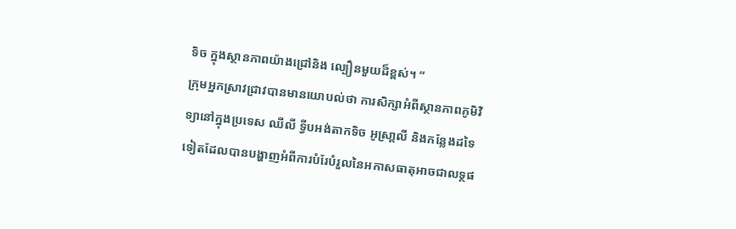ទិច ក្នុងស្ថានភាពយ៉ាងជ្រៅនិង ល្បឿនមួយដ៏ខ្ពស់។ “
ក្រុមអ្នកស្រាវជ្រាវបានមានយោបល់ថា ការសិក្សាអំពីស្ថានភាពភូមិវិទ្យានៅក្នុងប្រទេស ឈីលី ទ្វីបអង់តាកទិច អូស្រា្តលី និងកន្លែងដទៃទៀតដែលបានបង្ហាញអំពីការបំរែបំរួលនៃអកាសធាតុអាចជាលទ្ថផ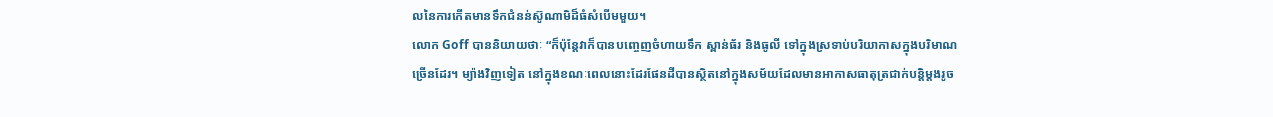លនៃការកើតមានទឹកជំនន់ស៊ូណាមិដ៏ធំសំបើមមួយ។
លោក Goff បាននិយាយថាៈ “ក៏ប៉ុន្តែវាក៏បានបញ្ចេញចំហាយទឹក ស្ពាន់ធ័រ និងធូលី ទៅក្នុងស្រទាប់បរិយាកាសក្នុងបរិមាណច្រើនដែរ។ ម្យ៉ាងវិញទៀត នៅក្នុងខណៈពេលនោះដែរផែនដីបានស្ថិតនៅក្នុងសម័យដែលមានអាកាសធាតុត្រជាក់បន្តិម្តងរូច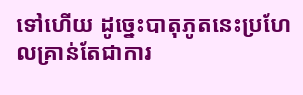ទៅហើយ ដូច្នេះបាតុភូតនេះប្រហែលគ្រាន់តែជាការ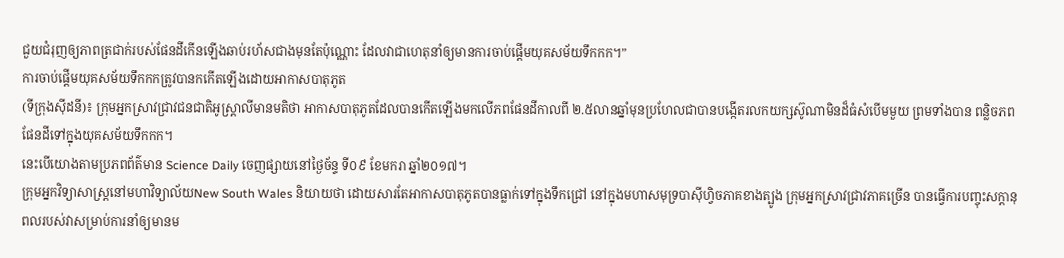ជួយជំរុញឲ្យភាពត្រជាក់របស់ផែនដីកើនឡើងឆាប់រហ័សជាងមុនតែប៉ុណ្ណោះ ដែលវាជាហេតុនាំឲ្យមានការចាប់ផ្តើមយុគសម័យទឹកកក។”
ការចាប់ផ្តើមយុគសម័យទឹកកកត្រូវបានកកើតឡើងដោយអាកាសបាតុភូត
(ទីក្រុងស៊ីដនី)៖ ក្រុមអ្នកស្រាវជ្រាវជនជាតិអូស្រ្តាលីមានមតិថា អាកាសបាតុភូតដែលបានកើតឡើងមកលើភពផែនដីកាលពី ២.៥លានឆ្នាំមុនប្រហែលជាបានបង្កើតរលកយក្សស៊ូណាមិនដ៏ធំសំបើមមួយ ព្រមទាំងបាន ពន្លិចភពផែនដីទៅក្នុងយុគសម័យទឹកកក។
នេះបើយោងតាមប្រភពព័ត៌មាន Science Daily ចេញផ្សាយនៅថ្ងៃច័ន្ទ ទី០៩ ខែមករា ឆ្នាំ២០១៧។
ក្រុមអ្នកវិទ្យាសាស្រ្តនៅមហាវិទ្យាល័យNew South Wales និយាយថា ដោយសារតែអាកាសបាតុភូតបានធ្លាក់ទៅក្នុងទឹកជ្រៅ នៅក្នុងមហាសមុទ្របាស៊ីហ្វិចភាគខាងត្បូង ក្រុមអ្នកស្រាវជ្រាវភាគច្រើន បានធ្វើការបញ្ចុះសក្តានុពលរបស់វាសម្រាប់ការនាំឲ្យមានម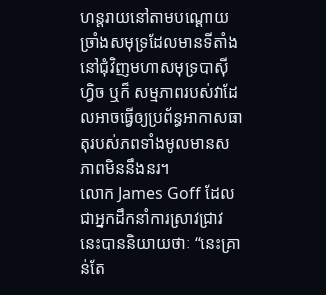ហន្តរាយនៅតាមបណ្តោយច្រាំងសមុទ្រដែលមានទីតាំងនៅជុំវិញមហាសមុទ្របាស៊ីហ្វិច ឬក៏ សម្មភាពរបស់វាដែលអាចធ្វើឲ្យប្រព័ន្ធអាកាសធាតុរបស់ភពទាំងមូលមានសភាពមិននឹងនរ។
លោក James Goff ដែលជាអ្នកដឹកនាំការស្រាវជ្រាវនេះបាននិយាយថាៈ “នេះគ្រាន់តែ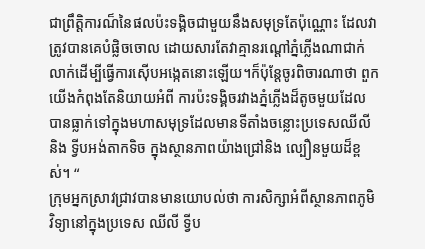ជាព្រឹត្តិការណ៏នៃផលប៉ះទង្គិចជាមួយនឹងសមុទ្រតែប៉ុណ្ណោះ ដែលវាត្រូវបានគេបំផ្លិចចោល ដោយសារតែវាគ្មានរណ្តៅភ្នំភ្លើងណាជាក់លាក់ដើម្បីធ្វើការស៊ើបអង្កេតនោះឡើយ។ក៏ប៉ុន្តែចូរពិចារណាថា ពួកយើងកំពុងតែនិយាយអំពី ការប៉ះទង្គិចរវាងភ្នំភ្លើងដ៏តូចមួយដែលបានធ្លាក់ទៅក្នុងមហាសមុទ្រដែលមានទីតាំងចន្លោះប្រទេសឈីលី និង ទ្វីបអង់តាកទិច ក្នុងស្ថានភាពយ៉ាងជ្រៅនិង ល្បឿនមួយដ៏ខ្ពស់។ “
ក្រុមអ្នកស្រាវជ្រាវបានមានយោបល់ថា ការសិក្សាអំពីស្ថានភាពភូមិវិទ្យានៅក្នុងប្រទេស ឈីលី ទ្វីប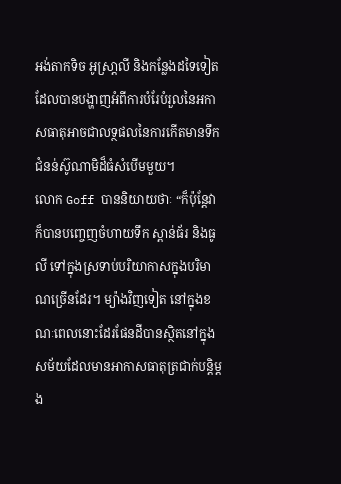អង់តាកទិច អូស្រា្តលី និងកន្លែងដទៃទៀតដែលបានបង្ហាញអំពីការបំរែបំរួលនៃអកាសធាតុអាចជាលទ្ថផលនៃការកើតមានទឹកជំនន់ស៊ូណាមិដ៏ធំសំបើមមួយ។
លោក Goff បាននិយាយថាៈ “ក៏ប៉ុន្តែវាក៏បានបញ្ចេញចំហាយទឹក ស្ពាន់ធ័រ និងធូលី ទៅក្នុងស្រទាប់បរិយាកាសក្នុងបរិមាណច្រើនដែរ។ ម្យ៉ាងវិញទៀត នៅក្នុងខណៈពេលនោះដែរផែនដីបានស្ថិតនៅក្នុងសម័យដែលមានអាកាសធាតុត្រជាក់បន្តិម្តង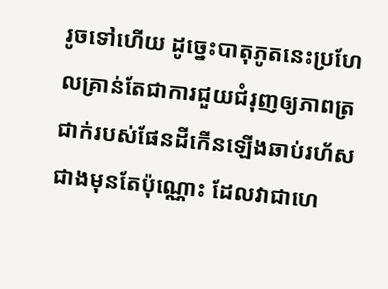រូចទៅហើយ ដូច្នេះបាតុភូតនេះប្រហែលគ្រាន់តែជាការជួយជំរុញឲ្យភាពត្រជាក់របស់ផែនដីកើនឡើងឆាប់រហ័សជាងមុនតែប៉ុណ្ណោះ ដែលវាជាហេ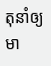តុនាំឲ្យមា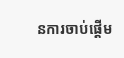នការចាប់ផ្តើម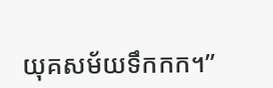យុគសម័យទឹកកក។”